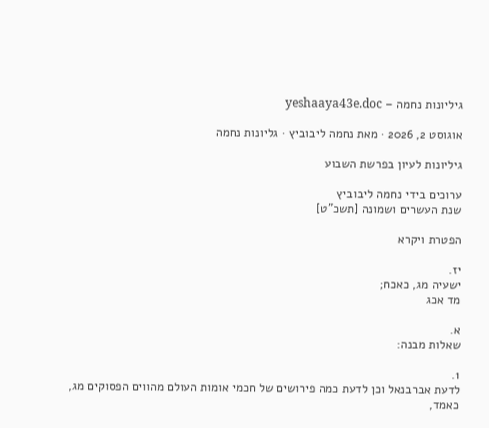גיליונות נחמה – yeshaaya43e.doc

אוגוסט 2, 2026 · מאת נחמה ליבוביץ · גליונות נחמה

גיליונות לעיון בפרשת השבוע

ערוכים בידי נחמה ליבוביץ
שנת העשרים ושמונה [תשכ"ט]

הפטרת ויקרא

יז.
ישעיה מג, כאכח;
מד אכג

א.
שאלות מבנה:

1.
לדעת אברבנאל וכן לדעת כמה פירושים של חכמי אומות העולם מהווים הפסוקים מג,
כאמד,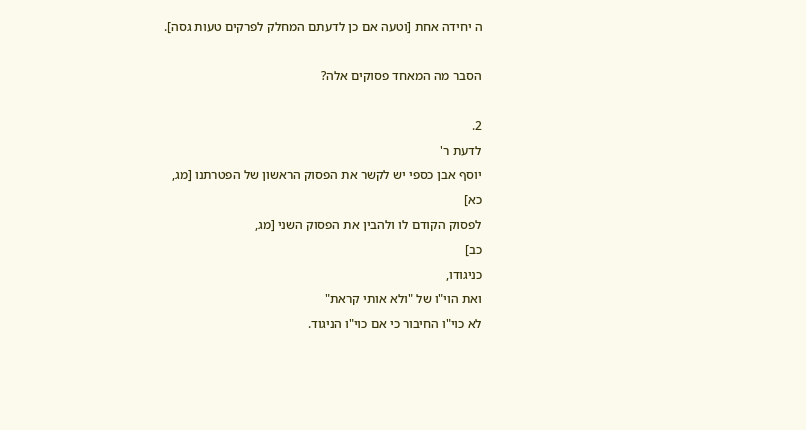ה יחידה אחת [וטעה אם כן לדעתם המחלק לפרקים טעות גסה].

הסבר מה המאחד פסוקים אלה?

2.
לדעת ר'
יוסף אבן כספי יש לקשר את הפסוק הראשון של הפטרתנו [מג,
כא]
לפסוק הקודם לו ולהבין את הפסוק השני [מג,
כב]
כניגודו,
ואת הוי"ו של "ולא אותי קראת"
לא כוי"ו החיבור כי אם כוי"ו הניגוד.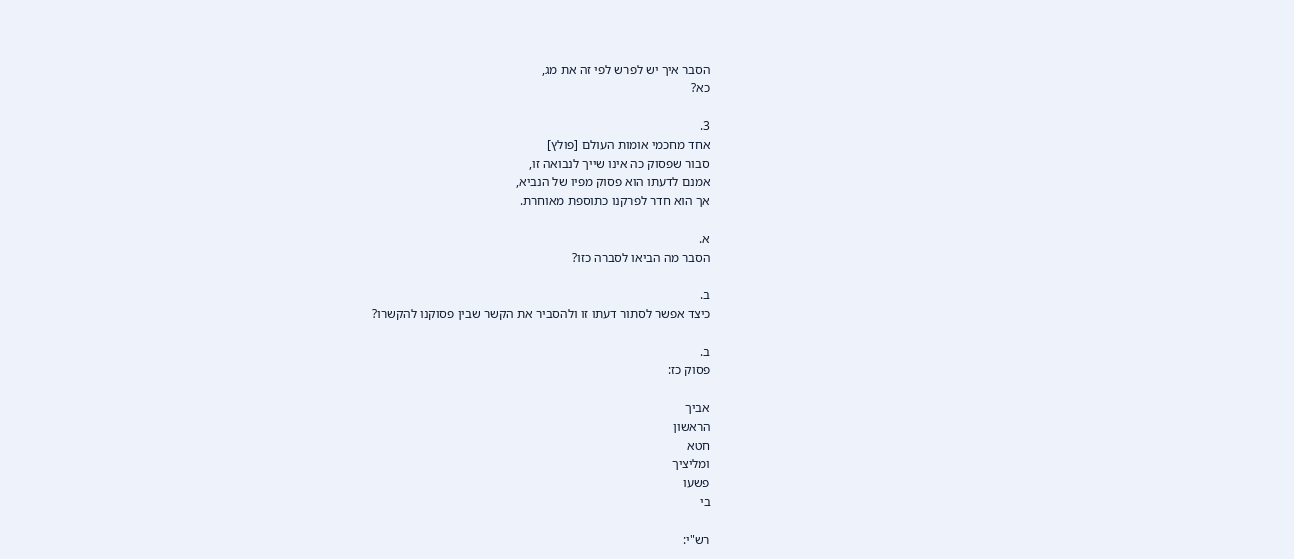הסבר איך יש לפרש לפי זה את מג,
כא?

3.
אחד מחכמי אומות העולם [פולץ]
סבור שפסוק כה אינו שייך לנבואה זו,
אמנם לדעתו הוא פסוק מפיו של הנביא,
אך הוא חדר לפרקנו כתוספת מאוחרת.

א.
הסבר מה הביאו לסברה כזו?

ב.
כיצד אפשר לסתור דעתו זו ולהסביר את הקשר שבין פסוקנו להקשרו?

ב.
פסוק כז:

אביך
הראשון
חטא
ומליציך
פשעו
בי

רש"י: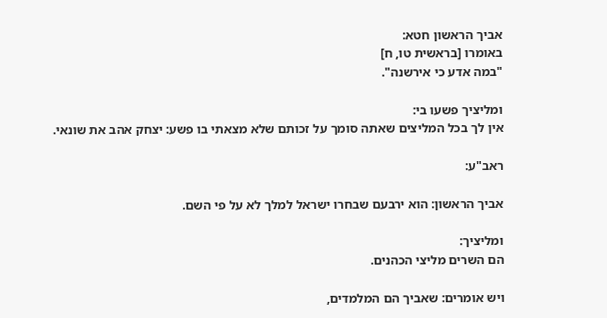אביך הראשון חטא:
באומרו [בראשית טו, ח]
"במה אדע כי אירשנה".

ומליציך פשעו בי:
אין לך בכל המליצים שאתה סומך על זכותם שלא מצאתי בו פשע: יצחק אהב את שונאי.

ראב"ע:

אביך הראשון: הוא ירבעם שבחרו ישראל למלך לא על פי השם.

ומליציך:
הם השרים מליצי הכהנים.

ויש אומרים: שאביך הם המלמדים,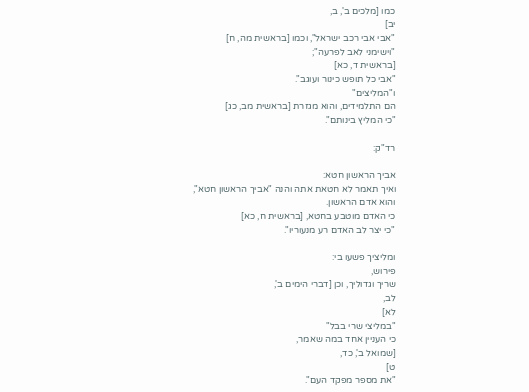כמו [מלכים ב', ב,
יב]
"אבי אבי רכב ישראל", וכמו [בראשית מה, ח]
"וישימני לאב לפרעה";
[בראשית ד, כא]
"אבי כל תופש כינור ועוגב".
ו"המליצים"
הם התלמידים, והוא מגזרת [בראשית מב, כג]
"כי המליץ בינותם".

רד"ק:

אביך הראשון חטא:
ואיך תאמר לא חטאת אתה והנה "אביך הראשון חטא",
והוא אדם הראשון.
כי האדם מוטבע בחטא, [בראשית ח, כא]
"כי יצר לב האדם רע מנעוריו".

ומליציך פשעו בי:
פירוש,
שריך וגדוליך, וכן [דברי הימים ב',
לב,
לא]
"במליצי שרי בבל"
כי העניין אחד במה שאמר,
[שמואל ב', כד,
ט]
"את מספר מפקד העם".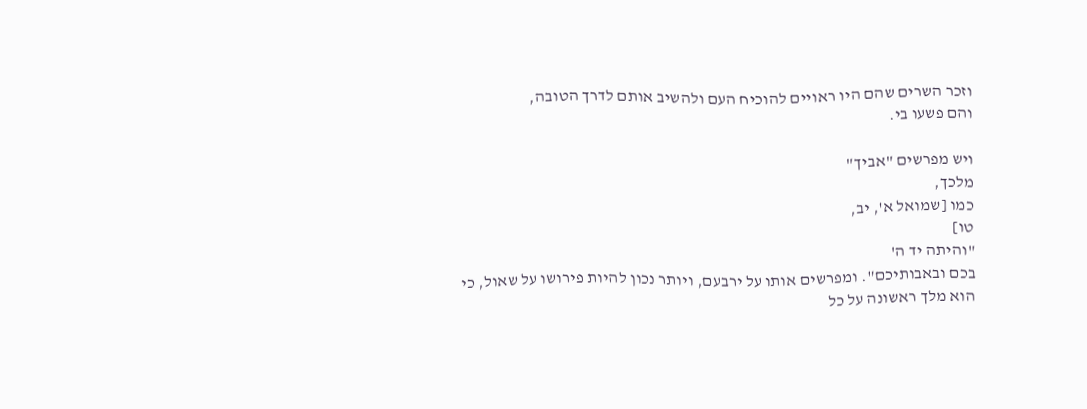וזכר השרים שהם היו ראויים להוכיח העם ולהשיב אותם לדרך הטובה,
והם פשעו בי.

ויש מפרשים "אביך"
מלכך,
כמו [שמואל א', יב,
טו]
"והיתה יד ה'
בכם ובאבותיכם". ומפרשים אותו על ירבעם, ויותר נכון להיות פירושו על שאול, כי הוא מלך ראשונה על כל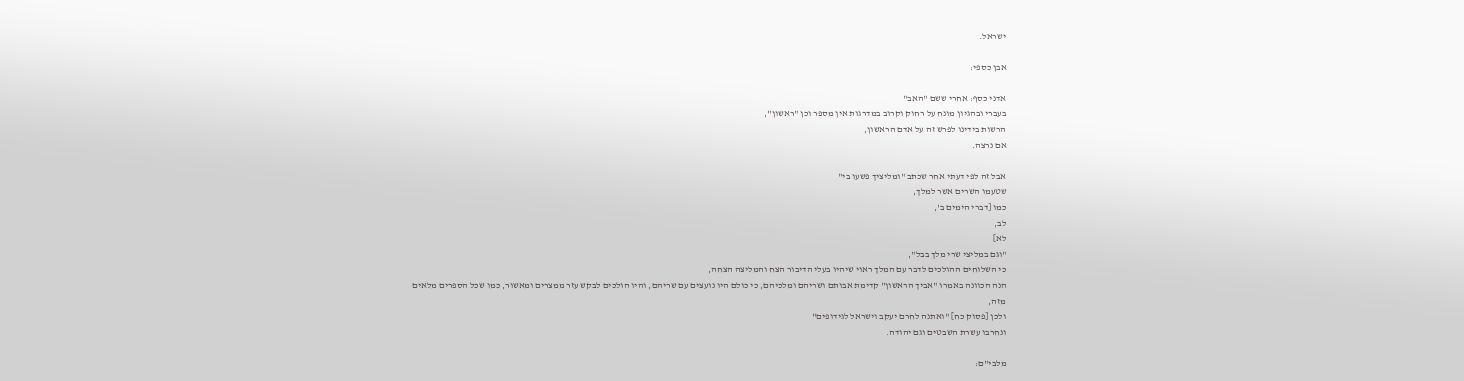ישראל.

אבן כספי:

אדני כסף: אחרי ששם "האב"
בעברי ובהגיון מונח על רחוק וקרוב במדרגות אין מספר וכן "ראשון",
הרשות בידינו לפרש זה על אדם הראשון,
אם נרצה.

אבל זה לפי דעתי אחר שכתב "ומליציך פשעו בי"
שטעמו השרים אשר למלך,
כמו [דברי הימים ב',
לב,
לא]
"וגם במליצי שרי מלך בבל",
כי השלוחים ההולכים לדבר עם המלך ראוי שיהיו בעלי הדיבור הצח והמליצה הצחה,
הנה הכוונה באמרו "אביך הראשון" קדימת אבותם ושריהם ומלכיהם, כי כולם היו נועצים עם שריהם, והיו הולכים לבקש עזר ממצרים ומאשור, כמו שכל הספרים מלאים מזה,
ולכן [פסוק כח] "ואתנה לחרם יעקב וישראל לגידופים"
ונחרבו עשרת השבטים וגם יהודה.

מלבי"ם: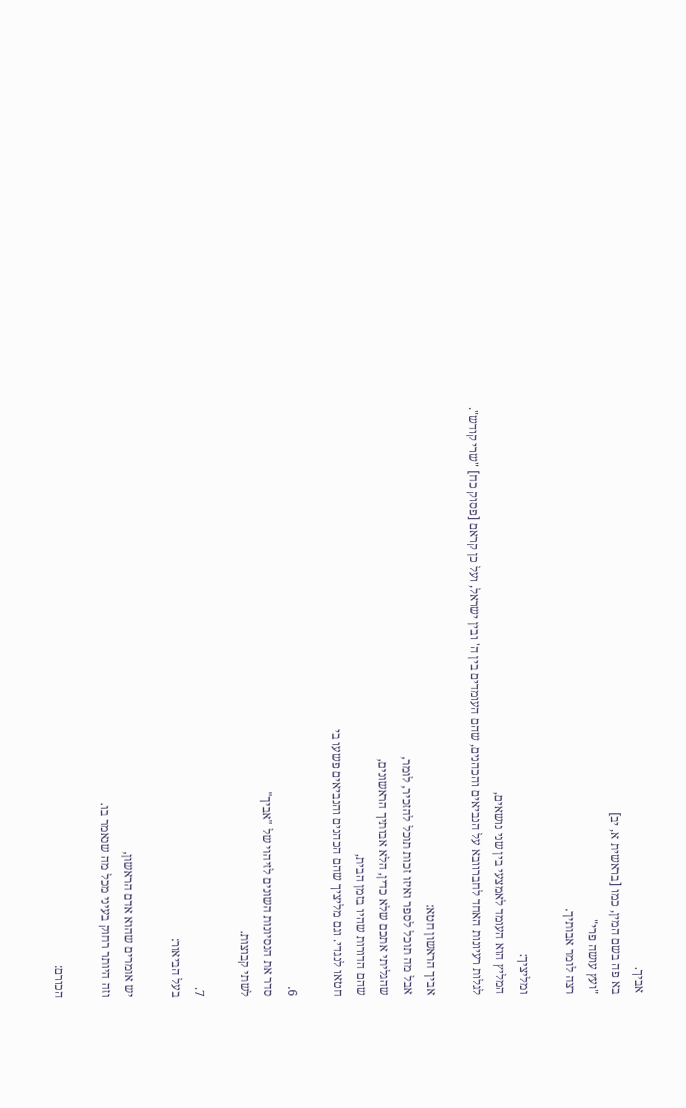אביך.
בא פה בשם המין, כמו [בראשית א, יב]
"ועץ עושה פרי"
רצה לומר אבותיך.

ומליציך:
המליץ הוא העומד לאמצעי בין שני נושאים,
לגלות רעיונות האחד לחברוובא על הנביאים והכהנים, שהם העומדים בין ה' ובין ישראל, ועל כן קראם [פסוק כח] "שרי קודש".

אביך הראשון חטא:
אבל מה תוכל לספר ואיזו זכות תוכל להזכיר, לומר,
שהגליתי אתכם שלא כדין, הלא אבותיך הראשונים,
שהם הדורות שהיו בזמן הבית,
חטאו לנגדי. וגם מליציך שהם הכהנים והנביאים פשעו בי

6.
סדר את הנסיונות השונים לזיהוי של "אביך"
לשתי קבוצות.

7.
בעל הביאור:

יש אומרים שהוא אדם הראשון,
וזה היותר רחוק בעיני מכל מה שנאמר בו.

הכורם: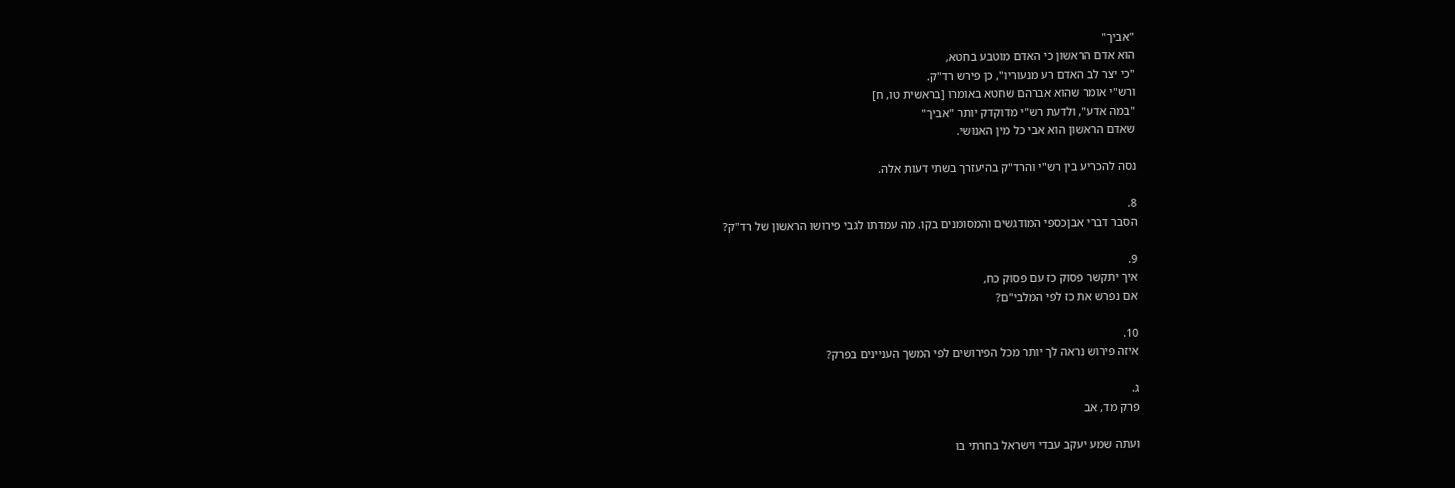"אביך"
הוא אדם הראשון כי האדם מוטבע בחטא,
"כי יצר לב האדם רע מנעוריו", כן פירש רד"ק.
ורש"י אומר שהוא אברהם שחטא באומרו [בראשית טו, ח]
"במה אדע", ולדעת רש"י מדוקדק יותר "אביך"
שאדם הראשון הוא אבי כל מין האנושי.

נסה להכריע בין רש"י והרד"ק בהיעזרך בשתי דעות אלה.

8.
הסבר דברי אבןכספי המודגשים והמסומנים בקו. מה עמדתו לגבי פירושו הראשון של רד"ק?

9.
איך יתקשר פסוק כז עם פסוק כח,
אם נפרש את כז לפי המלבי"ם?

10.
איזה פירוש נראה לך יותר מכל הפירושים לפי המשך העניינים בפרק?

ג.
פרק מד, אב

ועתה שמע יעקב עבדי וישראל בחרתי בו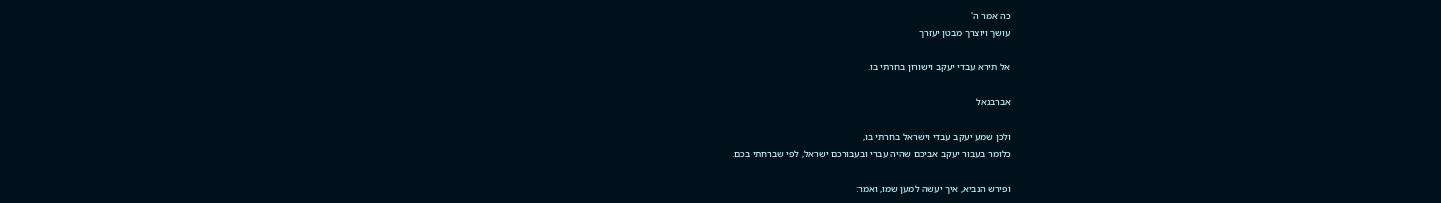כה אמר ה'
עושך ויוצרך מבטן יעזרך

אל תירא עבדי יעקב וישורון בחרתי בו.

אברבנאל

ולכן שמע יעקב עבדי וישראל בחרתי בו,
כלומר בעבור יעקב אביכם שהיה עברי ובעבורכם ישראל, לפי שברחתי בכם.

ופירש הנביא, איך יעשה למען שמו, ואמר: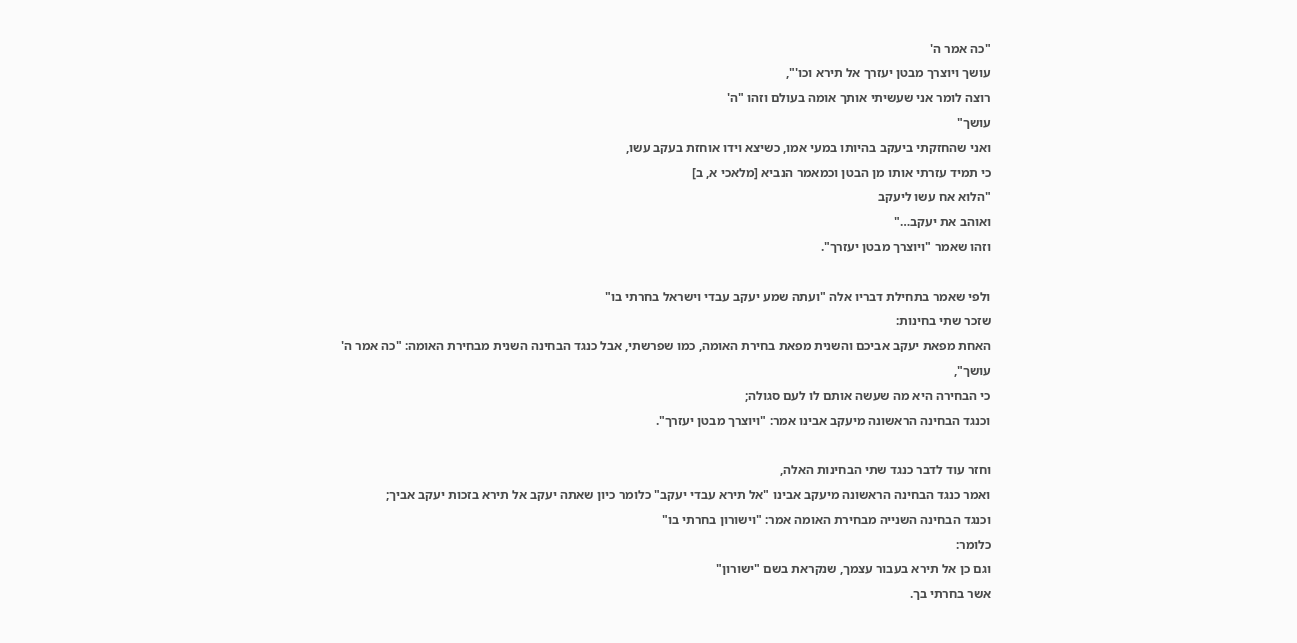"כה אמר ה'
עושך ויוצרך מבטן יעזרך אל תירא וכו'",
רוצה לומר אני שעשיתי אותך אומה בעולם וזהו "ה'
עושך"
ואני שהחזקתי ביעקב בהיותו במעי אמו, כשיצא וידו אוחזת בעקב עשו,
כי תמיד עזרתי אותו מן הבטן וכמאמר הנביא [מלאכי א, ב]
"הלוא אח עשו ליעקב
ואוהב את יעקב…"
וזהו שאמר "ויוצרך מבטן יעזרך".

ולפי שאמר בתחילת דבריו אלה "ועתה שמע יעקב עבדי וישראל בחרתי בו"
שזכר שתי בחינות:
האחת מפאת יעקב אביכם והשנית מפאת בחירת האומה, כמו שפרשתי, אבל כנגד הבחינה השנית מבחירת האומה: "כה אמר ה'
עושך",
כי הבחירה היא מה שעשה אותם לו לעם סגולה;
וכנגד הבחינה הראשונה מיעקב אבינו אמר: "ויוצרך מבטן יעזרך".

וחזר עוד לדבר כנגד שתי הבחינות האלה,
ואמר כנגד הבחינה הראשונה מיעקב אבינו "אל תירא עבדי יעקב" כלומר כיון שאתה יעקב אל תירא בזכות יעקב אביך;
וכנגד הבחינה השנייה מבחירת האומה אמר: "וישורון בחרתי בו"
כלומר:
וגם כן אל תירא בעבור עצמך, שנקראת בשם "ישורון"
אשר בחרתי בך.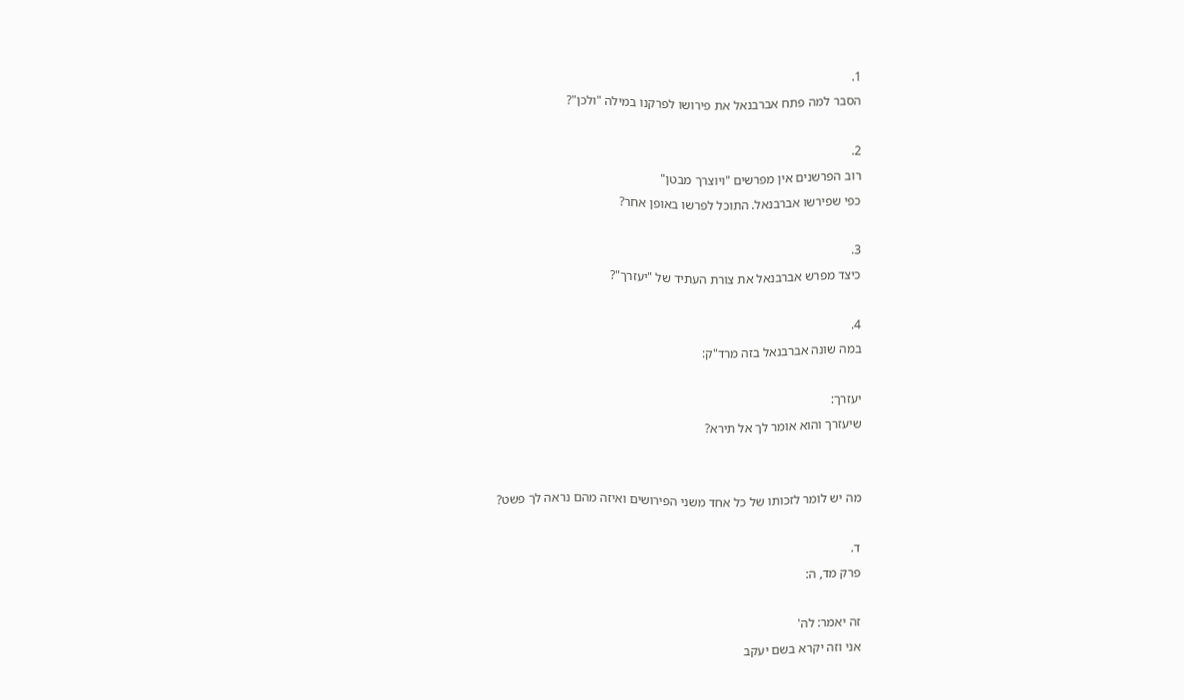1.
הסבר למה פתח אברבנאל את פירושו לפרקנו במילה "ולכן"?

2.
רוב הפרשנים אין מפרשים "ויוצרך מבטן"
כפי שפירשו אברבנאל. התוכל לפרשו באופן אחר?

3.
כיצד מפרש אברבנאל את צורת העתיד של "יעזרך"?

4.
במה שונה אברבנאל בזה מרד"ק:

יעזרך:
שיעזרך והוא אומר לך אל תירא?


מה יש לומר לזכותו של כל אחד משני הפירושים ואיזה מהם נראה לך פשט?

ד.
פרק מד, ה:

זה יאמר: לה'
אני וזה יקרא בשם יעקב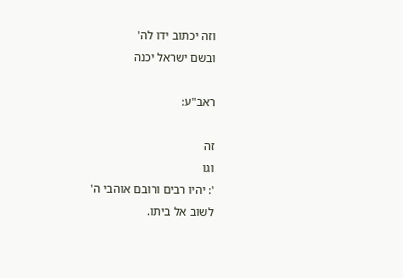וזה יכתוב ידו לה'
ובשם ישראל יכנה

ראב"ע:

זה
וגו
': יהיו רבים ורובם אוהבי ה'
לשוב אל ביתו.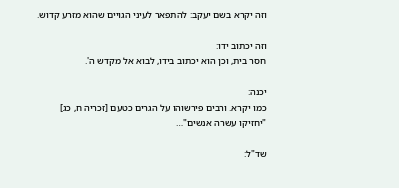וזה יקרא בשם יעקב: להתפאר לעיני הגויים שהוא מזרע קדוש.

וזה יכתוב ידו:
חסר בית, וכן הוא יכתוב בידו, לבוא אל מקדש ה'.

יכנה:
כמו יקרא. ורבים פירשוהו על הגרים כטעם [זכריה ח, כג]
"יחזיקו עשרה אנשים"…

שד"ל: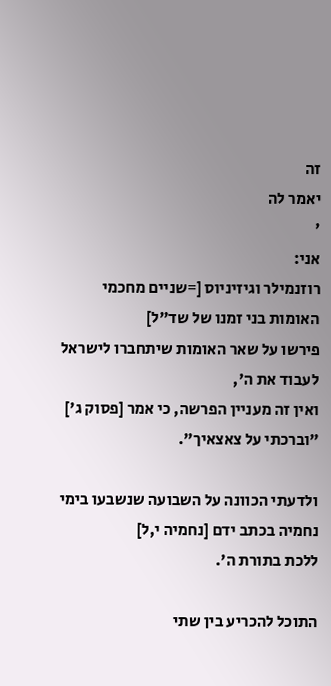זה
יאמר לה
'
אני:
רוזנמילר וגיזיניוס [=שניים מחכמי האומות בני זמנו של שד"ל]
פירשו על שאר האומות שיתחברו לישראל לעבוד את ה',
ואין זה מעניין הפרשה, כי אמר [פסוק ג'] "וברכתי על צאצאיך".

ולדעתי הכוונה על השבועה שנשבעו בימי נחמיה בכתב ידם [נחמיה י,ל]
ללכת בתורת ה'.

התוכל להכריע בין שתי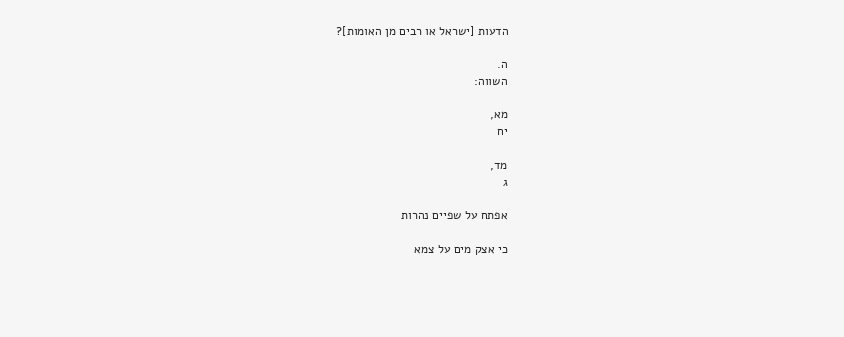הדעות [ישראל או רבים מן האומות]?

ה.
השווה:

מא,
יח

מד,
ג

אפתח על שפיים נהרות

כי אצק מים על צמא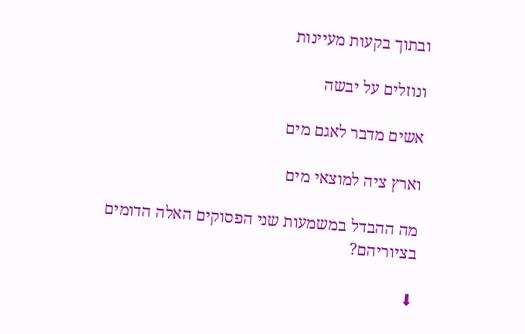ובתוך בקעות מעיינות

ונוזלים על יבשה

אשים מדבר לאגם מים

וארץ ציה למוצאי מים

מה ההבדל במשמעות שני הפסוקים האלה הדומים בציוריהם?

⬇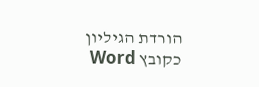הורדת הגיליון כקובץ Word